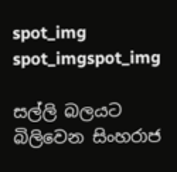spot_img
spot_imgspot_img

සල්ලි බලයට බිලිවෙන සිංහරාජ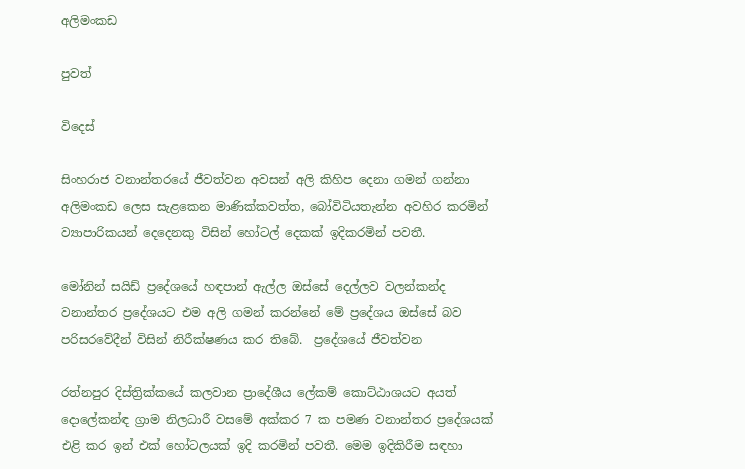අලිමංකඩ

පුවත්

විදෙස්

සිංහරාජ වනාන්තරයේ ජීවත්වන අවසන් අලි කිහිප දෙනා ගමන් ගන්නා අලිමංකඩ ලෙස සැළකෙන මාණික්කවත්ත, බෝවිටියතැන්න අවහිර කරමින් ව්‍යාපාරිකයන් දෙදෙනකු විසින් හෝටල් දෙකක් ඉදිකරමින් පවතී.

මෝනින් සයිඩ් ප්‍රදේශයේ හඳපාන් ඇල්ල ඔස්සේ දෙල්ලව වලන්කන්ද වනාන්තර ප්‍රදේශයට එම අලි ගමන් කරන්නේ මේ ප්‍රදේශය ඔස්සේ බව පරිසරවේදීන් විසින් නිරීක්ෂණය කර තිබේ.  ප්‍රදේශයේ ජීවත්වන

රත්නපුර දිස්ත්‍රික්කයේ කලවාන ප්‍රාදේශීය ලේකම් කොට්ඨාශයට අයත් දොලේකන්ඳ ග්‍රාම නිලධාරී වසමේ අක්කර 7 ක පමණ වනාන්තර ප්‍රදේශයක් එළි කර ඉන් එක් හෝටලයක් ඉදි කරමින් පවතී. මෙම ඉදිකිරීම සඳහා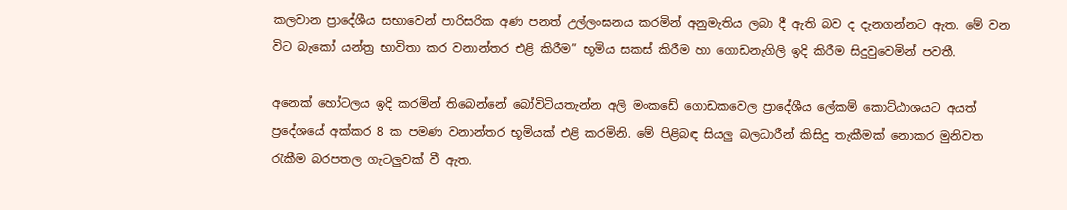කලවාන ප්‍රාදේශීය සභාවෙන් පාරිසරික අණ පනත් උල්ලංඝනය කරමින් අනුමැතිය ලබා දී ඇති බව ද දැනගන්නට ඇත. මේ වන විට බැකෝ යන්ත්‍ර භාවිතා කර වනාන්තර එළි කිරීම” භූමිය සකස් කිරීම හා ගොඩනැගිලි ඉදි කිරීම සිදුවුවෙමින් පවතී.

අනෙක් හෝටලය ඉදි කරමින් තිබෙන්නේ බෝවිටියතැන්න අලි මංකඩේ ගොඩකවෙල ප්‍රාදේශීය ලේකම් කොට්ඨාශයට අයත් ප්‍රදේශයේ අක්කර 8 ක පමණ වනාන්තර භූමියක් එළි කරමිනි. මේ පිළිබඳ සියලු බලධාරීන් කිසිදු තැකීමක් නොකර මුනිවත රැකීම බරපතල ගැටලුවක් වී ඇත.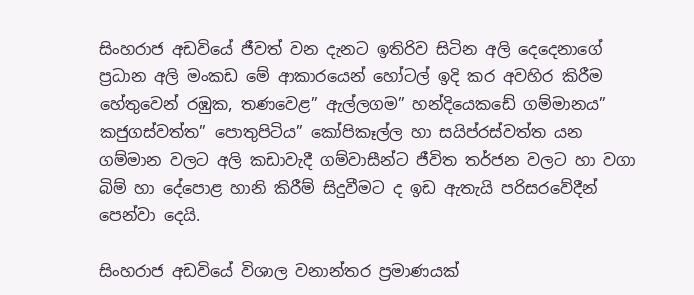සිංහරාජ අඩවියේ ජීවත් වන දැනට ඉතිරිව සිටින අලි දෙදෙනාගේ ප්‍රධාන අලි මංකඩ මේ ආකාරයෙන් හෝටල් ඉදි කර අවහිර කිරීම හේතුවෙන් රඹුක, තණවෙළ” ඇල්ලගම” හන්දියෙකඩේ ගම්මානය” කජුගස්වත්ත” පොතුපිටිය” කෝපිකෑල්ල හා සයිප්රස්වත්ත යන ගම්මාන වලට අලි කඩාවැදී ගම්වාසීන්ට ජීවිත තර්ජන වලට හා වගා බිම් හා දේපොළ හානි කිරීම් සිදුවීමට ද ඉඩ ඇතැයි පරිසරවේදීන් පෙන්වා දෙයි.

සිංහරාජ අඩවියේ විශාල වනාන්තර ප්‍රමාණයක්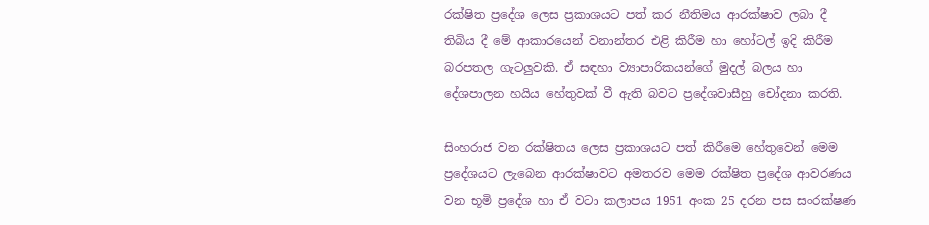රක්ෂිත ප්‍රදේශ ලෙස ප්‍රකාශයට පත් කර නීතිමය ආරක්ෂාව ලබා දී තිබිය දී මේ ආකාරයෙන් වනාන්තර එළි කිරීම හා හෝටල් ඉදි කිරීම බරපතල ගැටලුවකි. ඒ සඳහා ව්‍යාපාරිකයන්ගේ මුදල් බලය හා දේශපාලන හයිය හේතුවක් වී ඇති බවට ප්‍රදේශවාසීහු චෝදනා කරති.

සිංහරාජ වන රක්ෂිතය ලෙස ප්‍රකාශයට පත් කිරීමෙ හේතුවෙන් මෙම ප්‍රදේශයට ලැබෙන ආරක්ෂාවට අමතරව මෙම රක්ෂිත ප්‍රදේශ ආවරණය වන භූමි ප්‍රදේශ හා ඒ වටා කලාපය 1951 අංක 25 දරන පස සංරක්ෂණ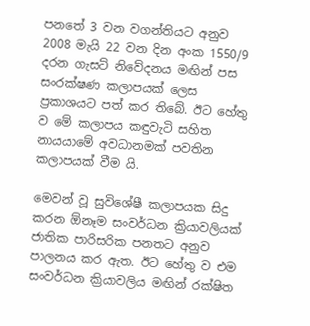පනතේ 3 වන වගන්තියට අනුව 2008 මැයි 22 වන දින අංක 1550/9 දරන ගැසට් නිවේදනය මඟින් පස සංරක්ෂණ කලාපයක් ලෙස ප්‍රකාශයට පත් කර තිබේ. ඊට හේතු ව මේ කලාපය කඳුවැටි සහිත නායයාමේ අවධානමක් පවතින කලාපයක් වීම යි.

මෙවන් වූ සුවිශේෂී කලාපයක සිදු කරන ඕනෑම සංවර්ධන ක්‍රියාවලියක් ජාතික පාරිසරික පනතට අනුව පාලනය කර ඇත. ඊට හේතු ව එම සංවර්ධන ක්‍රියාවලිය මඟින් රක්ෂිත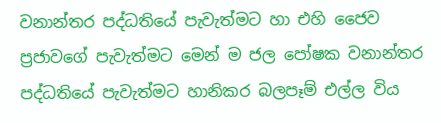වනාන්තර පද්ධතියේ පැවැත්මට හා එහි ජෛව ප්‍රජාවගේ පැවැත්මට මෙන් ම ජල පෝෂක වනාන්තර පද්ධතියේ පැවැත්මට හානිකර බලපෑම් එල්ල විය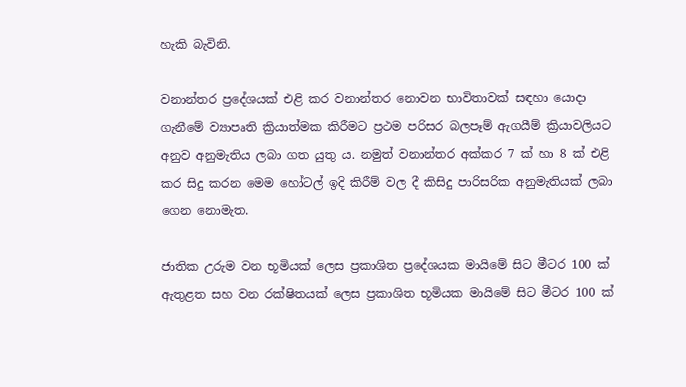හැකි බැවිනි.

වනාන්තර ප්‍රදේශයක් එළි කර වනාන්තර නොවන භාවිතාවක් සඳහා යොදා ගැනීමේ ව්‍යාපෘති ක්‍රියාත්මක කිරීමට ප්‍රථම පරිසර බලපෑම් ඇගයීම් ක්‍රියාවලියට අනුව අනුමැතිය ලබා ගත යුතු ය. නමුත් වනාන්තර අක්කර 7 ක් හා 8 ක් එළි කර සිදු කරන මෙම හෝටල් ඉදි කිරීම් වල දී කිසිදු පාරිසරික අනුමැතියක් ලබා ගෙන නොමැත.

ජාතික උරුම වන භූමියක් ලෙස ප්‍රකාශිත ප්‍රදේශයක මායිමේ සිට මීටර 100 ක් ඇතුළත සහ වන රක්ෂිතයක් ලෙස ප්‍රකාශිත භූමියක මායිමේ සිට මීටර 100 ක්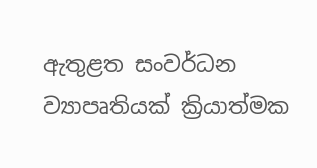ඇතුළත සංවර්ධන ව්‍යාපෘතියක් ක්‍රියාත්මක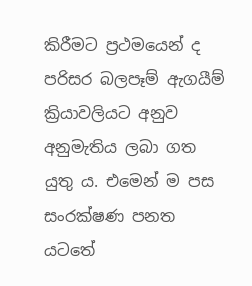කිරීමට ප්‍රථමයෙන් ද පරිසර බලපෑම් ඇගයීම් ක්‍රියාවලියට අනුව අනුමැතිය ලබා ගත යුතු ය. එමෙන් ම පස සංරක්ෂණ පනත යටතේ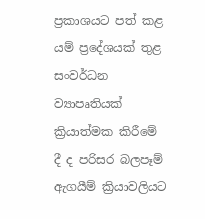ප්‍රකාශයට පත් කළ යම් ප්‍රදේශයක් තුළ සංවර්ධන ව්‍යාපෘතියක් ක්‍රියාත්මක කිරීමේ දී ද පරිසර බලපෑම් ඇගයීම් ක්‍රියාවලියට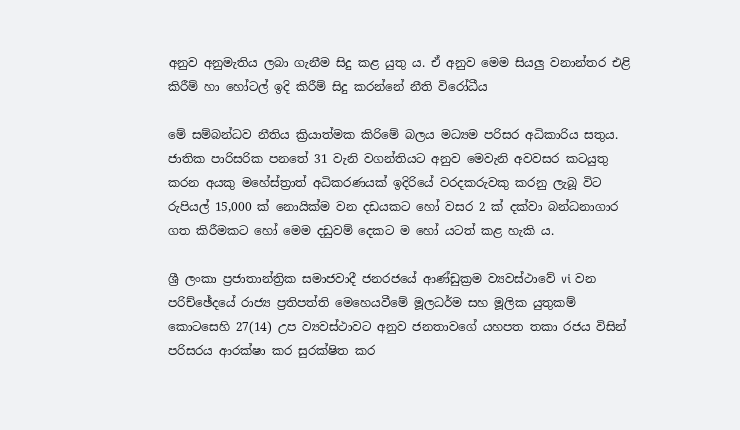අනුව අනුමැතිය ලබා ගැනීම සිදු කළ යුතු ය. ඒ අනුව මෙම සියලු වනාන්තර එළි කිරීම් හා හෝටල් ඉදි කිරීම් සිදු කරන්නේ නීති විරෝධීය

මේ සම්බන්ධව නීතිය ක්‍රියාත්මක කිරිමේ බලය මධ්‍යම පරිසර අධිකාරිය සතුය. ජාතික පාරිසරික පනතේ 31 වැනි වගන්තියට අනුව මෙවැනි අවවසර කටයුතු කරන අයකු මහේස්ත්‍රාත් අධිකරණයක් ඉදිරියේ වරදකරුවකු කරනු ලැබූ විට රුපියල් 15,000 ක් නොයික්ම වන දඩයකට හෝ වසර 2 ක් දක්වා බන්ධනාගාර ගත කිරීමකට හෝ මෙම දඩුවම් දෙකට ම හෝ යටත් කළ හැකි ය.

ශ්‍රී ලංකා ප්‍රජාතාන්ත්‍රික සමාජවාදී ජනරජයේ ආණ්ඩුක්‍රම ව්‍යවස්ථාවේ vi වන පරිච්ඡේදයේ රාජ්‍ය ප්‍රතිපත්ති මෙහෙයවීමේ මූලධර්ම සහ මූලික යුතුකම් කොටසෙහි 27(14) උප ව්‍යවස්ථාවට අනුව ජනතාවගේ යහපත තකා රජය විසින් පරිසරය ආරක්ෂා කර සුරක්ෂිත කර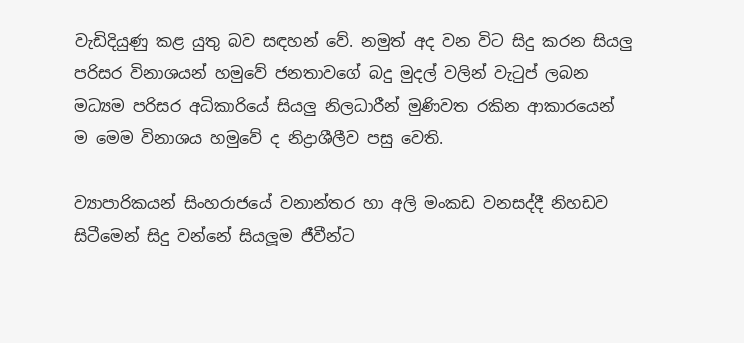වැඩිදියුණු කළ යුතු බව සඳහන් වේ. නමුත් අද වන විට සිදු කරන සියලු පරිසර විනාශයන් හමුවේ ජනතාවගේ බදු මුදල් වලින් වැටුප් ලබන මධ්‍යම පරිසර අධිකාරියේ සියලු නිලධාරීන් මුණිවත රකින ආකාරයෙන් ම මෙම විනාශය හමුවේ ද නිද්‍රාශීලීව පසු වෙති.

ව්‍යාපාරිකයන් සිංහරාජයේ වනාන්තර හා අලි මංකඩ වනසද්දී නිහඩව සිටීමෙන් සිදු වන්නේ සියලූම ජීවීන්ට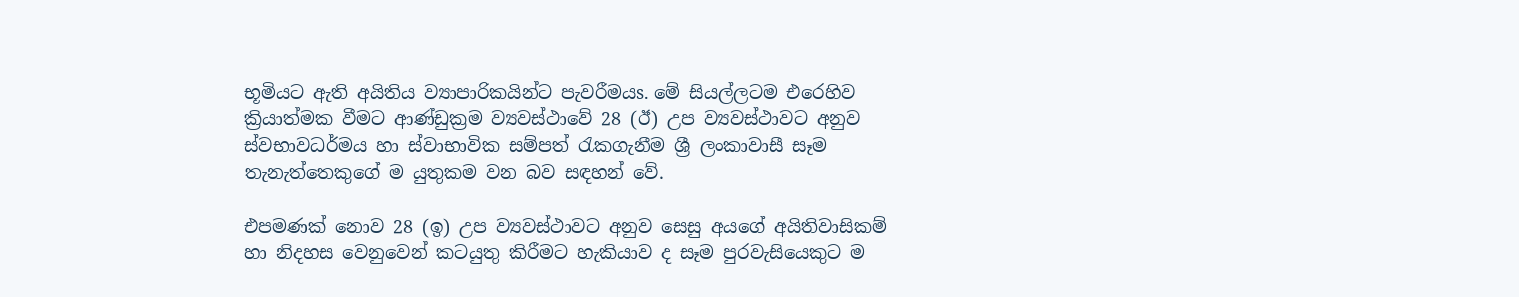භූමියට ඇති අයිතිය ව්‍යාපාරිකයින්ට පැවරීමයs. මේ සියල්ලටම එරෙහිව ක්‍රියාත්මක වීමට ආණ්ඩුක්‍රම ව්‍යවස්ථාවේ 28 (ඊ) උප ව්‍යවස්ථාවට අනුව ස්වභාවධර්මය හා ස්වාභාවික සම්පත් රැකගැනීම ශ්‍රී ලංකාවාසී සෑම තැනැත්තෙකුගේ ම යුතුකම වන බව සඳහන් වේ.

එපමණක් නොව 28 (ඉ) උප ව්‍යවස්ථාවට අනුව සෙසු අයගේ අයිතිවාසිකම් හා නිදහස වෙනුවෙන් කටයුතු කිරීමට හැකියාව ද සෑම පුරවැසියෙකුට ම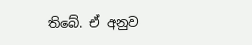තිබේ. ඒ අනුව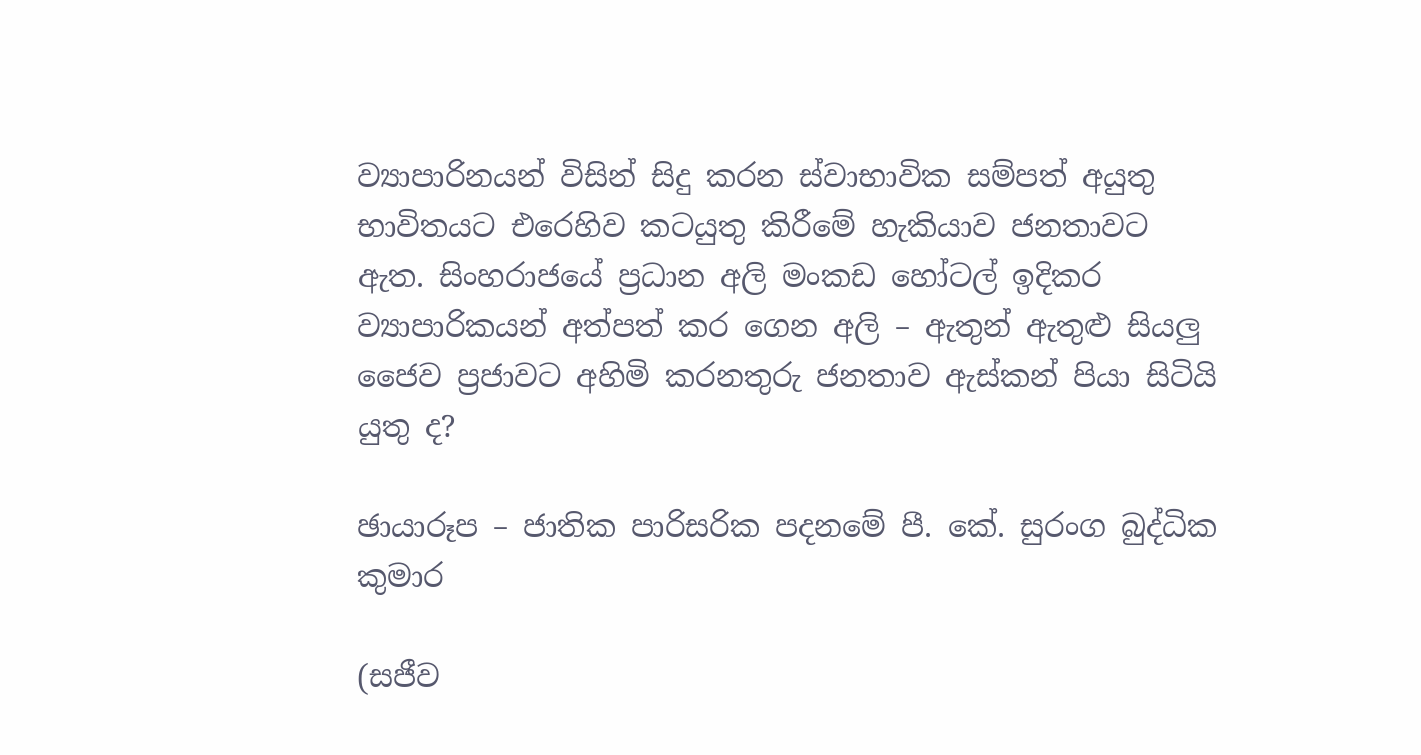ව්‍යාපාරිනයන් විසින් සිදු කරන ස්වාභාවික සම්පත් අයුතු භාවිතයට එරෙහිව කටයුතු කිරීමේ හැකියාව ජනතාවට ඇත. සිංහරාජයේ ප්‍රධාන අලි මංකඩ හෝටල් ඉදිකර ව්‍යාපාරිකයන් අත්පත් කර ගෙන අලි – ඇතුන් ඇතුළු සියලු ජෛව ප්‍රජාවට අහිමි කරනතුරු ජනතාව ඇස්කන් පියා සිටියි යුතු ද?

ඡායාරූප – ජාතික පාරිසරික පදනමේ පී. කේ. සුරංග බුද්ධික කුමාර

(සජීව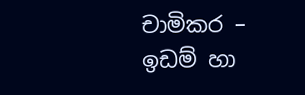චාමිකර – ඉඩම් හා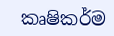කෘෂිකර්ම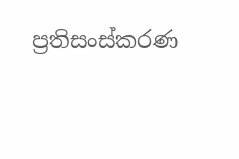ප්‍රතිසංස්කරණ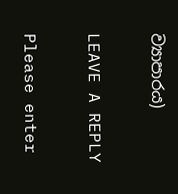ව්‍යාපාරය)

LEAVE A REPLY

Please enter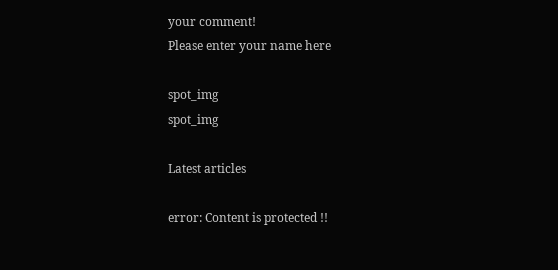your comment!
Please enter your name here

spot_img
spot_img

Latest articles

error: Content is protected !!